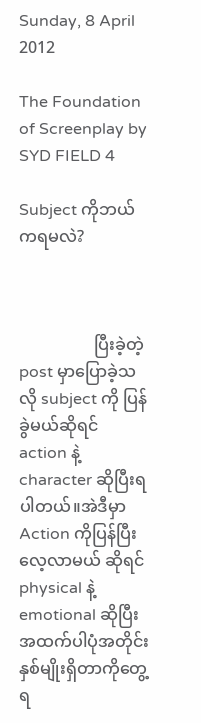Sunday, 8 April 2012

The Foundation of Screenplay by SYD FIELD 4

Subject ကိုဘယ်ကရမလဲ?



                  ပြီးခဲ့တဲ့ post မှာပြောခဲ့သလို subject ကို ပြန်ခွဲမယ်ဆိုရင် action နဲ့ character ဆိုပြီးရပါတယ်။အဲဒီမှာ Action ကိုပြန်ပြီးလေ့လာမယ် ဆိုရင် physical နဲ့ emotional ဆိုပြီးအထက်ပါပုံအတိုင်း နှစ်မျိုးရှိတာကိုတွေ့ရ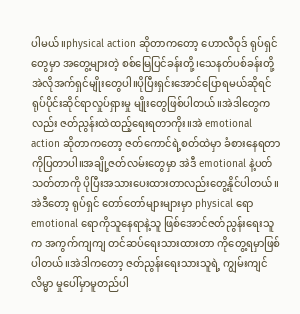ပါမယ်။physical action ဆိုတာကတော့ ဟောလီဝုဒ် ရုပ်ရှင်တွေမှာ အတွေ့များတဲ့ စစ်မြေပြင်ခန်းတို့၊သေနတ်ပစ်ခန်းတို့ အဲလိုအက်ရှင်မျိုးတွေပါ။ပိုပြီးရှင်းအောင်ပြောရမယ်ဆိုရင် ရုပ်ပိုင်းဆိုင်ရာလှုပ်ရှားမှု မျိုးတွေဖြစ်ပါတယ်။အဲဒါတွေကလည်း ဇတ်ညွန်းထဲထည့်ရေးရတာကိုး။အဲ emotional action ဆိုတာကတော့ ဇတ်ကောင်ရဲ့စတ်ထဲမှာ ခံစားနေရတာကိုပြတာပါ။အချို့ဇတ်လမ်းတွေမှာ အဲဒီ emotional နဲ့ပတ်သတ်တာကို ပိုပြီးအသားပေးထားတာလည်းတွေ့နိုင်ပါတယ်။အဲဒီတော့ ရုပ်ရှင် တော်တော်များများမှာ physical ရော emotional ရောကိုသူနေရာနဲ့သူ ဖြစ်အောင်ဇတ်ညွန်းရေးသူက အကွက်ကျကျ တင်ဆပ်ရေးသားထားတာ ကိုတွေ့ရမှာဖြစ်ပါတယ်။အဲဒါကတော့ ဇတ်ညွန်းရေးသားသူရဲ့ ကျွမ်းကျင်လိမ္မာ မှုပေါ်မှာမူတည်ပါ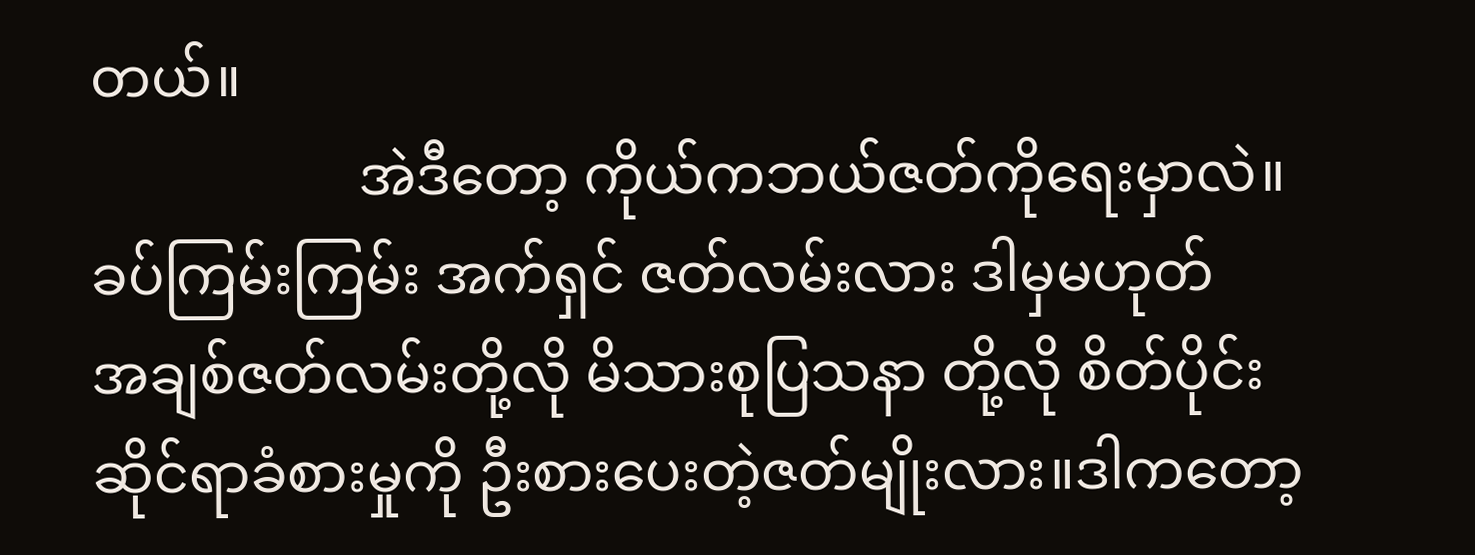တယ်။
                   အဲဒီတော့ ကိုယ်ကဘယ်ဇတ်ကိုရေးမှာလဲ။ခပ်ကြမ်းကြမ်း အက်ရှင် ဇတ်လမ်းလား ဒါမှမဟုတ်
အချစ်ဇတ်လမ်းတို့လို မိသားစုပြသနာ တို့လို စိတ်ပိုင်းဆိုင်ရာခံစားမှုကို ဦးစားပေးတဲ့ဇတ်မျိုးလား။ဒါကတော့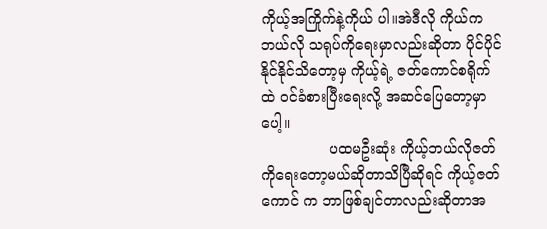ကိုယ့်အကြိုက်နဲ့ကိုယ် ပါ။အဲဒီလို ကိုယ်ကဘယ်လို သရုပ်ကိုရေးမှာလည်းဆိုတာ ပိုင်ပိုင်နိုင်နိုင်သိတော့မှ ကိုယ့်ရဲ့ ဇတ်ကောင်စရိုက် ထဲ ဝင်ခံစားပြီးရေးလို့ အဆင်ပြေတော့မှာပေါ့။
               ပထမဦးဆုံး ကိုယ့်ဘယ်လိုဇတ် ကိုရေးတော့မယ်ဆိုတာသိပြီဆိုရင် ကိုယ့်ဇတ်ကောင် က ဘာဖြစ်ချင်တာလည်းဆိုတာအ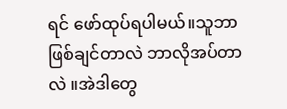ရင် ဖော်ထုပ်ရပါမယ်။သူဘာဖြစ်ချင်တာလဲ ဘာလိုအပ်တာလဲ ။အဲဒါတွေ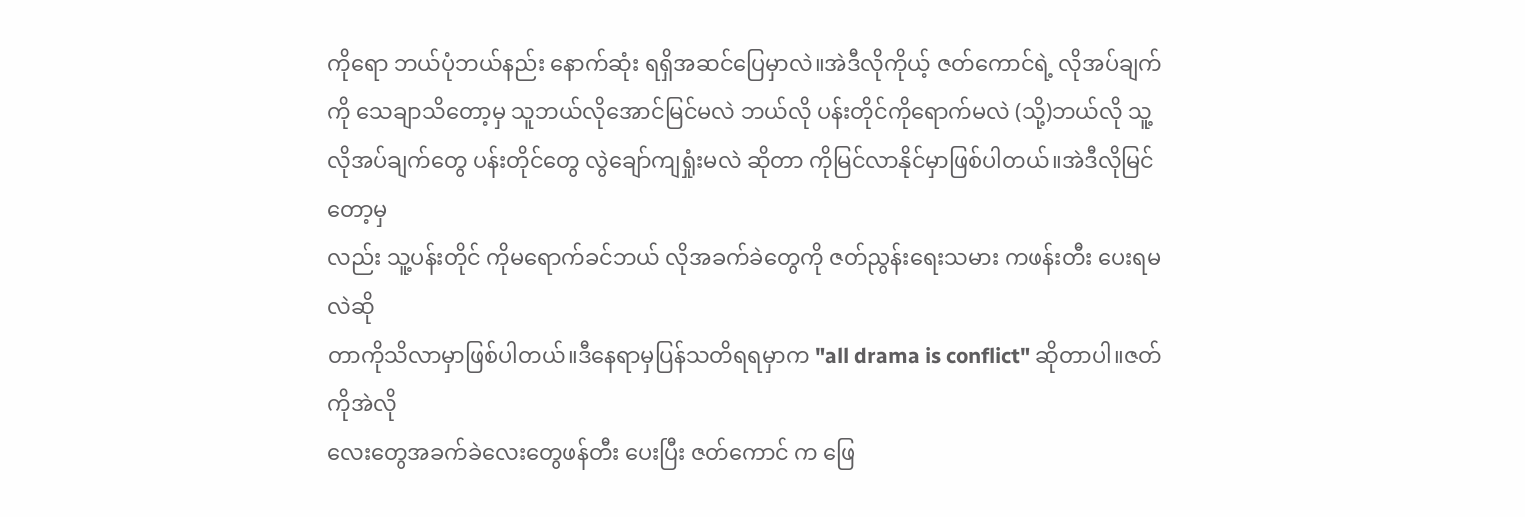ကိုရော ဘယ်ပုံဘယ်နည်း နောက်ဆုံး ရရှိအဆင်ပြေမှာလဲ။အဲဒီလိုကိုယ့် ဇတ်ကောင်ရဲ့ လိုအပ်ချက်
ကို သေချာသိတော့မှ သူဘယ်လိုအောင်မြင်မလဲ ဘယ်လို ပန်းတိုင်ကိုရောက်မလဲ (သို့)ဘယ်လို သူ့ လိုအပ်ချက်တွေ ပန်းတိုင်တွေ လွဲချော်ကျရှုံးမလဲ ဆိုတာ ကိုမြင်လာနိုင်မှာဖြစ်ပါတယ်။အဲဒီလိုမြင်တော့မှ
လည်း သူ့ပန်းတိုင် ကိုမရောက်ခင်ဘယ် လိုအခက်ခဲတွေကို ဇတ်ညွန်းရေးသမား ကဖန်းတီး ပေးရမလဲဆို
တာကိုသိလာမှာဖြစ်ပါတယ်။ဒီနေရာမှပြန်သတိရရမှာက "all drama is conflict" ဆိုတာပါ။ဇတ်ကိုအဲလို
လေးတွေအခက်ခဲလေးတွေဖန်တီး ပေးပြီး ဇတ်ကောင် က ဖြေ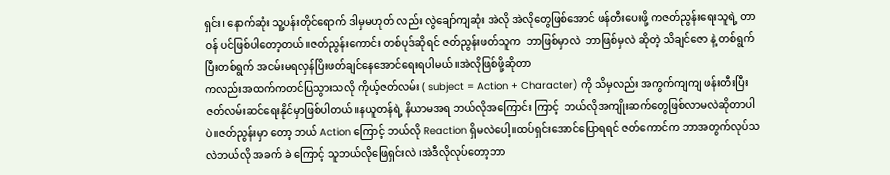ရှင်း၊ နောက်ဆုံး သူ့ပန်းတိုင်ရောက် ဒါမှမဟုတ် လည်း လွဲချော်ကျဆုံး အဲလို အဲလိုတွေဖြစ်အောင် ဖန်တီးပေးဖို့ ကဇတ်ညွန်းရေးသူရဲ့ တာဝန် ပင်ဖြစ်ပါတော့တယ်။ဇတ်ညွန်းကောင်း တစ်ပုဒ်ဆိုရင် ဇတ်ညွန်းဖတ်သူက  ဘာဖြစ်မှာလဲ  ဘာဖြစ်မှလဲ ဆိုတဲ့ သိချင်ဇော နဲ့ တစ်ရွက်ပြီးတစ်ရွက် အငမ်းမရလှန်ပြိးဖတ်ချင်နေအောင်ရေးရပါမယ်။အဲလိုဖြစ်ဖို့ဆိုတာ
ကလည်းအထက်ကတင်ပြသွားသလို ကိုယ့်ဇတ်လမ်း ( subject = Action + Character) ကို သိမှလည်း အကွက်ကျကျ ဖန်းတီးပြီး ဇတ်လမ်းဆင်ရေးနိုင်မှာဖြစ်ပါတယ်။နယူတန်ရဲ့ နိယာမအရ ဘယ်လိုအကြောင်း ကြာင့်  ဘယ်လိုအကျိုးဆက်တွေဖြစ်လာမလဲဆိုတာပါပဲ။ဇတ်ညွန်းမှာ တော့ ဘယ် Action ကြောင့် ဘယ်လို Reaction ရှိမလဲပေါ့။ထပ်ရှင်းအောင်ပြောရရင် ဇတ်ကောင်က ဘာအတွက်လုပ်သလဲဘယ်လို အခက် ခဲ ကြောင့် သူဘယ်လိုဖြေရှင်းလဲ ၊အဲဒီလိုလုပ်တော့ဘာ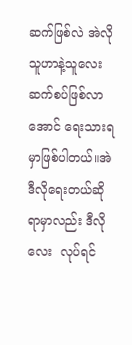ဆက်ဖြစ်လဲ အဲလို သူဟာနဲ့သူလေး  ဆက်စပ်ဖြစ်လာ အောင် ရေးသားရမှာဖြစ်ပါတယ်။အဲဒီလိုရေးတယ်ဆိုရာမှာလည်း ဒီလိုလေး  လုပ်ရင်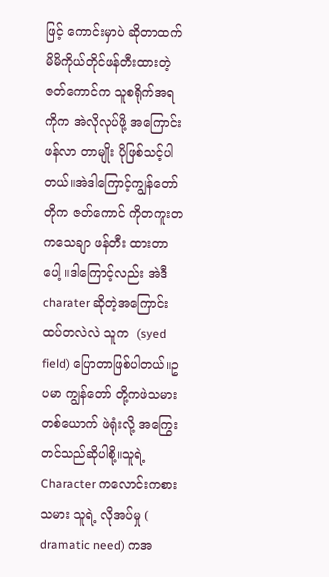ဖြင့် ကောင်းမှာပဲ ဆိုတာထက် မိမိကိုယ်တိုင်ဖန်တီးထားတဲ့ ဇတ်ကောင်က သူစရိုက်အရ ကိုက အဲလိုလုပ်ဖို့ အကြောင်းဖန်လာ တာမျိုး ပိုဖြစ်သင့်ပါတယ်။အဲဒါကြောင့်ကျွန်တော်တိုက ဇတ်ကောင် ကိုတကူးတကသေချာ ဖန်တီး ထားတာပေါ့ ။ဒါကြောင့်လည်း အဲဒီ charater ဆိုတဲ့အကြောင်းထပ်တလဲလဲ သူက  (syed field) ပြောတာဖြစ်ပါတယ်။ဥပမာ ကျွန်တော် တို့ကဖဲသမားတစ်ယောက် ဖဲရုံးလို့ အကြွေးတင်သည်ဆိုပါစို့။သူရဲ့ Character ကလောင်းကစားသမား သူရဲ့ လိုအပ်မှု ( dramatic need) ကအ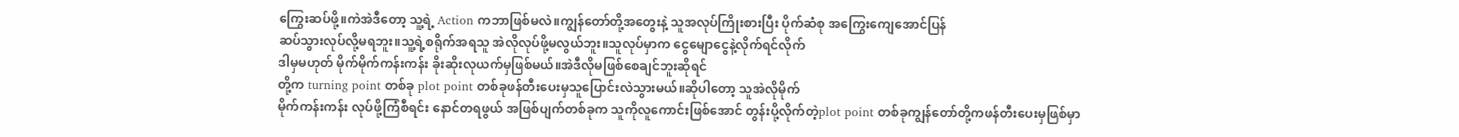ကြွေးဆပ်ဖို့။ကဲအဲဒီတော့ သူ့ရဲ့ Action ကဘာဖြစ်မလဲ။ကျွန်တော်တို့အတွေးနဲ့ သူအလုပ်ကြိုးစားပြီး ပိုက်ဆံစု အကြွေးကျေအောင်ပြန်
ဆပ်သွားလုပ်လို့မရဘူး။သူ့ရဲ့စရိုက်အရသူ အဲလိုလုပ်ဖို့မလွယ်ဘူး။သူလုပ်မှာက ငွေမျောငွေနဲ့လိုက်ရင်လိုက်
ဒါမှမဟုတ် မိုက်မိုက်ကန်းကန်း ခိုးဆိုးလုယက်မှဖြစ်မယ်။အဲဒီလိုမဖြစ်စေချင်ဘူးဆိုရင်
တို့က turning point တစ်ခု plot point တစ်ခုဖန်တီးပေးမှသူပြောင်းလဲသွားမယ်။ဆိုပါတော့ သူအဲလိုမိုက်
မိုက်ကန်းကန်း လုပ်ဖို့ကြံစီရင်း နောင်တရဖွယ် အဖြစ်ပျက်တစ်ခုက သူကိုလူကောင်းဖြစ်အောင် တွန်းပို့လိုက်တဲ့plot point တစ်ခုကျွန်တော်တို့ကဖန်တီးပေးမှဖြစ်မှာ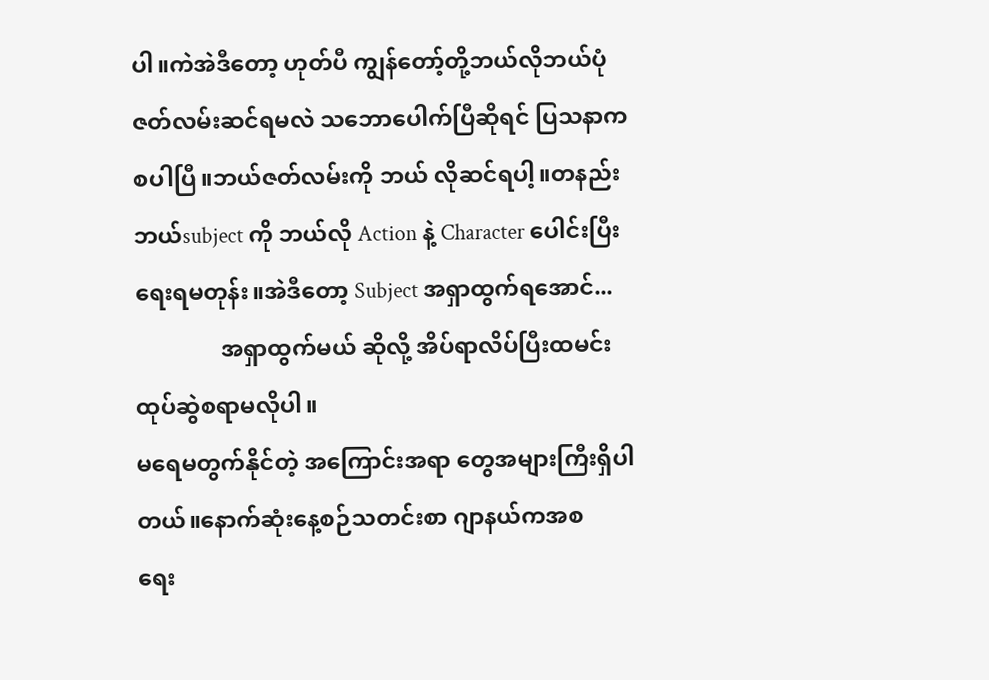ပါ။ကဲအဲဒီတော့ ဟုတ်ပီ ကျွန်တော့်တို့ဘယ်လိုဘယ်ပုံဇတ်လမ်းဆင်ရမလဲ သဘောပေါက်ပြီဆိုရင် ပြသနာကစပါပြီ။ဘယ်ဇတ်လမ်းကို ဘယ် လိုဆင်ရပါ့။တနည်း ဘယ်subject ကို ဘယ်လို Action နဲ့ Character ပေါင်းပြီးရေးရမတုန်း။အဲဒီတော့ Subject အရှာထွက်ရအောင်...
               အရှာထွက်မယ် ဆိုလို့ အိပ်ရာလိပ်ပြီးထမင်းထုပ်ဆွဲစရာမလိုပါ။
မရေမတွက်နိုင်တဲ့ အကြောင်းအရာ တွေအများကြီးရှိပါတယ်။နောက်ဆုံးနေ့စဉ်သတင်းစာ ဂျာနယ်ကအစ
ရေး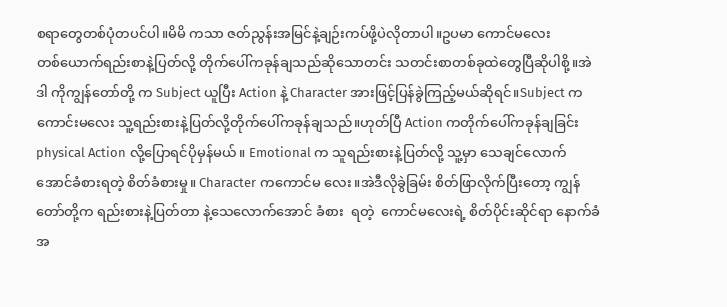စရာတွေတစ်ပုံတပင်ပါ။မိမိ ကသာ ဇတ်ညွန်းအမြင်နဲ့ချဉ်းကပ်ဖို့ပဲလိုတာပါ။ဥပမာ ကောင်မလေး
တစ်ယောက်ရည်းစာနဲ့ပြတ်လို့ တိုက်ပေါ်ကခုန်ချသည်ဆိုသောတင်း သတင်းစာတစ်ခုထဲတွေပြီဆိုပါစို့။အဲဒါ ကိုကျွန်တော်တို့ က Subject ယူပြီး Action နဲ့ Character အားဖြင့်ပြန်ခွဲကြည့်မယ်ဆိုရင်။Subject က ကောင်းမလေး သူ့ရည်းစားနဲ့ပြတ်လို့တိုက်ပေါ်ကခုန်ချသည်။ဟုတ်ပြီ Action ကတိုက်ပေါ်ကခုန်ချခြင်း physical Action လို့ပြောရင်ပိုမှန်မယ်။ Emotional က သူရည်းစားနဲ့ပြတ်လို့ သူ့မှာ သေချင်လောက်အောင်ခံစားရတဲ့ စိတ်ခံစားမှု။ Character ကကောင်မ လေး။အဲဒီလိုခွဲခြမ်း စိတ်ဖြာလိုက်ပြီးတော့ ကျွန်တော်တို့က ရည်းစားနဲ့ပြတ်တာ နဲ့သေလောက်အောင် ခံစား  ရတဲ့  ကောင်မလေးရဲ့ စိတ်ပိုင်းဆိုင်ရာ နောက်ခံအ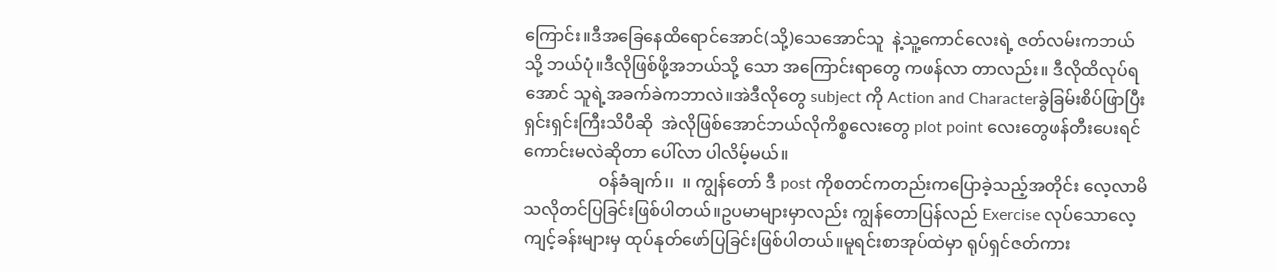ကြောင်း။ဒီအခြေနေထိရောင်အောင်(သို့)သေအောင်သူ  နဲ့သူ့ကောင်လေးရဲ့ ဇတ်လမ်းကဘယ် သို့ ဘယ်ပုံ။ဒီလိုဖြစ်ဖို့အဘယ်သို့ သော အကြောင်းရာတွေ ကဖန်လာ တာလည်း။ ဒီလိုထိလုပ်ရအောင် သူရဲ့အခက်ခဲကဘာလဲ။အဲဒီလိုတွေ subject ကို Action and Characterခွဲခြမ်းစိပ်ဖြာပြီးရှင်းရှင်းကြီးသိပီဆို  အဲလိုဖြစ်အောင်ဘယ်လိုကိစ္စလေးတွေ plot point လေးတွေဖန်တီးပေးရင်ကောင်းမလဲဆိုတာ ပေါ်လာ ပါလိမ့်မယ်။
                  ဝန်ခံချက်၊၊  ၊၊ ကျွန်တော် ဒီ post ကိုစတင်ကတည်းကပြောခဲ့သည့်အတိုင်း လေ့လာမိသလိုတင်ပြခြင်းဖြစ်ပါတယ်။ဥပမာများမှာလည်း ကျွန်တောပြန်လည် Exercise လုပ်သောလေ့ကျင့်ခန်းများမှ ထုပ်နုတ်ဖော်ပြခြင်းဖြစ်ပါတယ်။မူရင်းစာအုပ်ထဲမှာ ရုပ်ရှင်ဇတ်ကား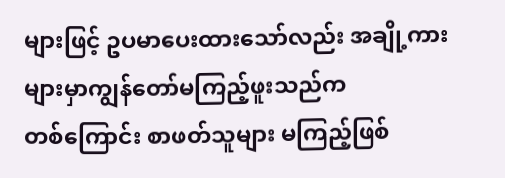များဖြင့် ဥပမာပေးထားသော်လည်း အချို့ကားများမှာကျွန်တော်မကြည့်ဖူးသည်က
တစ်ကြောင်း စာဖတ်သူများ မကြည့်ဖြစ်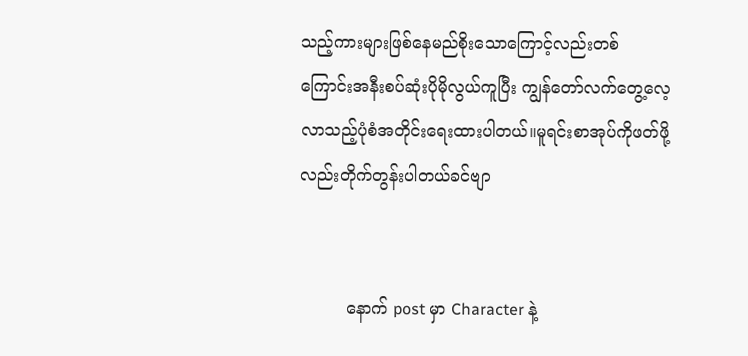သည့်ကားများဖြစ်နေမည်စိုးသောကြောင့်လည်းတစ်
ကြောင်းအနီးစပ်ဆုံးပိုမိုလွယ်ကူပြီး ကျွန်တော်လက်တွေ့လေ့လာသည့်ပုံစံအတိုင်းရေးထားပါတယ်။မူရင်းစာအုပ်ကိုဖတ်ဖို့လည်းတိုက်တွန်းပါတယ်ခင်ဗျာ


         နောက် post မှာ Character နဲ့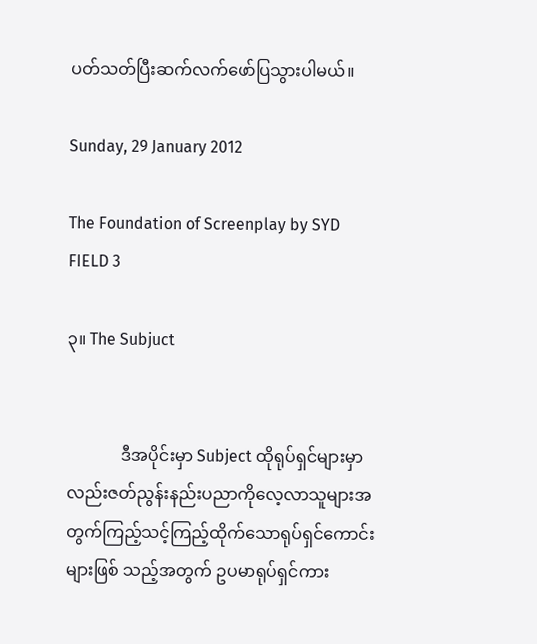ပတ်သတ်ပြီးဆက်လက်ဖော်ပြသွားပါမယ်။

Sunday, 29 January 2012

The Foundation of Screenplay by SYD FIELD 3

၃။ The Subjuct


             ဒီအပိုင်းမှာ Subject ထိုရုပ်ရှင်များမှာလည်းဇတ်ညွန်းနည်းပညာကိုလေ့လာသူများအတွက်ကြည့်သင့်ကြည့်ထိုက်သောရုပ်ရှင်ကောင်းများဖြစ် သည့်အတွက် ဥပမာရုပ်ရှင်ကား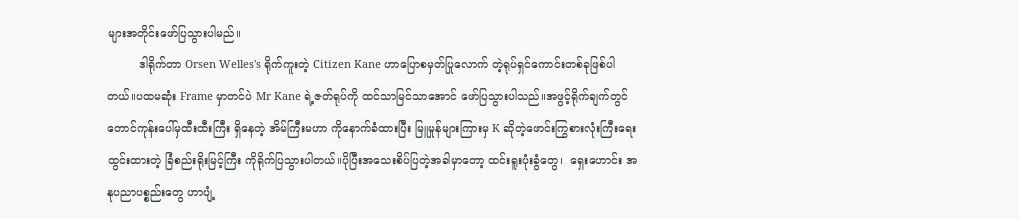များအတိုင်းဖော်ပြသွားပါမည်။
         ဒါရိုက်တာ Orsen Welles's ရိုက်ကူးတဲ့ Citizen Kane ဟာပြောစမှတ်ပြုလောက် တဲ့ရုပ်ရှင်ကောင်းတစ်ခုဖြစ်ပါတယ်။ပထမဆုံး Frame မှာတင်ပဲ Mr Kane ရဲ့ဇတ်ရုပ်ကို ထင်သာမြင်သာအောင် ဖော်ပြသွားပါသည်။အဖွင့်ရိုက်ချက်တွင် တောင်ကုန်းပေါ်မှထီးထီးကြီး ရှိနေတဲ့ အိမ်ကြီးမဟာ ကိုနောက်ခံထားပြီး မြူမှုန်များကြားမှ K ဆိုတဲ့ဖောင်းကြွစားလုံးကြီးရေးထွင်းထားတဲ့ ခြံစည်းရိုးမြင့်ကြီး ကိုရိုက်ပြသွားပါတယ်။ပိုပြီးအသေးစိပ်ပြတဲ့အခါမှာတော့ ထင်းရူးပုံးခွံတွေ၊  ရှေးဟောင်း အနုပညာပစ္စည်းတွေ ဟာပျံ့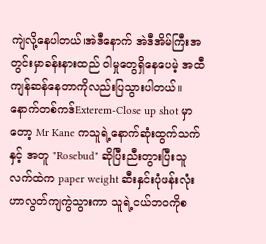ကျဲလို့နေပါတယ်၊အဲဒီနောက် အဲဒီအိမ်ကြီးအတွင်းမှာခန်းနားထည် ဝါမှုတွေရှိနေပေမဲ့ အထီကျန်ဆန်နေတာကိုလည်းပြသွားပါတယ်။နောက်တစ်ကဒ်Exterem-Close up shot မှာတော့ Mr Kane ကသူရဲ့နောက်ဆုံးထွက်သက်နှင့် အတူ "Rosebud" ဆိုပြီးညီးတွားပြီးသူလက်ထဲက paper weight ဆီးနှင်းပုံဖန်းလုံးဟာလွတ်ကျကွဲသွားကာ သူရဲ့ငယ်ဘဝကိုစ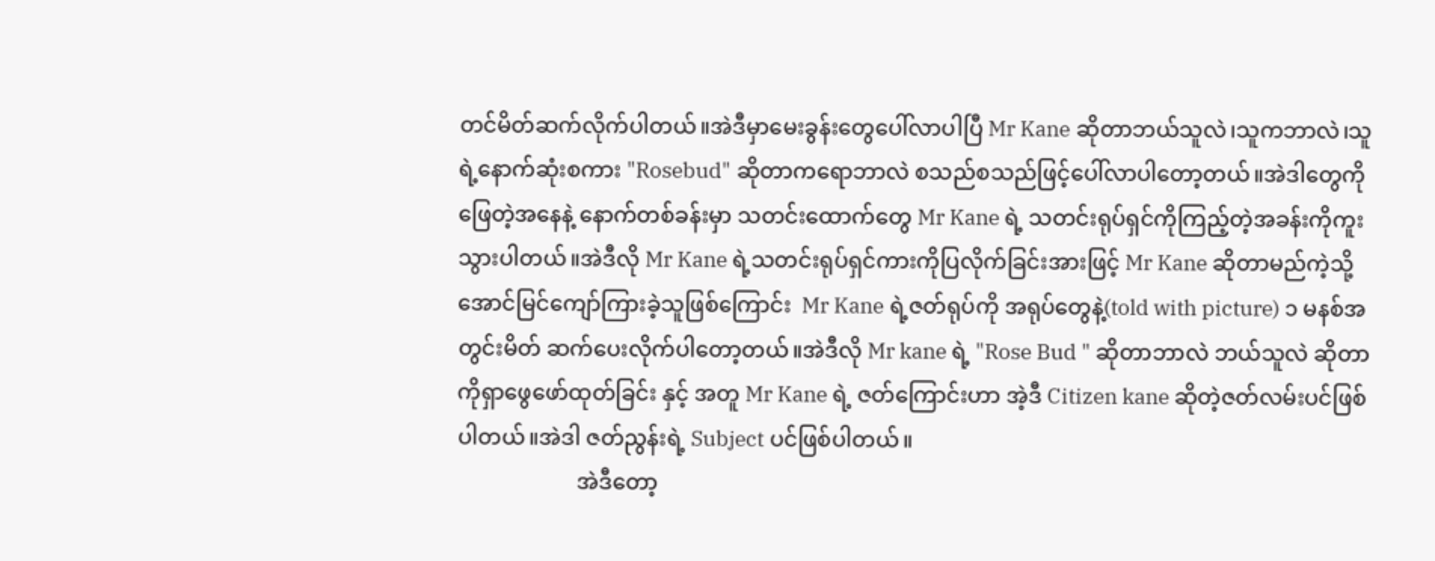တင်မိတ်ဆက်လိုက်ပါတယ်။အဲဒီမှာမေးခွန်းတွေပေါ်လာပါပြီ Mr Kane ဆိုတာဘယ်သူလဲ၊သူကဘာလဲ၊သူရဲ့နောက်ဆုံးစကား "Rosebud" ဆိုတာကရောဘာလဲ စသည်စသည်ဖြင့်ပေါ်လာပါတော့တယ်။အဲဒါတွေကိုဖြေတဲ့အနေနဲ့ နောက်တစ်ခန်းမှာ သတင်းထောက်တွေ Mr Kane ရဲ့ သတင်းရုပ်ရှင်ကိုကြည့်တဲ့အခန်းကိုကူးသွားပါတယ်။အဲဒီလို Mr Kane ရဲ့သတင်းရုပ်ရှင်ကားကိုပြလိုက်ခြင်းအားဖြင့် Mr Kane ဆိုတာမည်ကဲ့သို့အောင်မြင်ကျော်ကြားခဲ့သူဖြစ်ကြောင်း  Mr Kane ရဲ့ဇတ်ရုပ်ကို အရုပ်တွေနဲ့(told with picture) ၁ မနစ်အတွင်းမိတ် ဆက်ပေးလိုက်ပါတော့တယ်။အဲဒီလို Mr kane ရဲ့ "Rose Bud " ဆိုတာဘာလဲ ဘယ်သူလဲ ဆိုတာ ကိုရှာဖွေဖော်ထုတ်ခြင်း နှင့် အတူ Mr Kane ရဲ့ ဇတ်ကြောင်းဟာ အဲ့ဒီ Citizen kane ဆိုတဲ့ဇတ်လမ်းပင်ဖြစ်ပါတယ်။အဲဒါ ဇတ်ညွန်းရဲ့ Subject ပင်ဖြစ်ပါတယ်။
                      အဲဒီတော့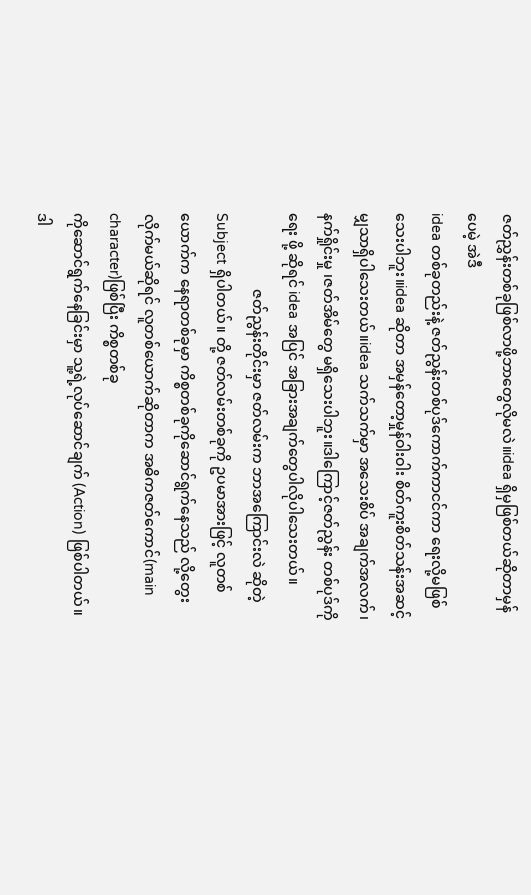ဇတ်ညွှန်းတစ်ခုဖြစ်လာဖို့ဘာတွေလိုမလဲ။idea ရှိမှဖြစ်တယ်ဆိုတာမှန်ပေမဲ့ အဲဒီ
idea တစ်ခုတည်းနဲ့ ဇတ်ညွန်းတစ်ပုဒ်ကောက်ကာငင်ကာ ရေးလို့မဖြစ်သေးပါဘူး။idea ဆိုတာ အမှန်တော့မှုန်ဝါးဝါး စိတ်ကူးစိတ်သန်းအဆင့်မျှသာရှိပါသေးတယ်။idea သက်သက်မှာ အသေးစိပ် အချက်အလက်၊နက်ရှိုင်းမှု ၊ဇတ်အိမ်တွေ မရှိသေးပါဘူး။ဒါကြောင့်ဇတ်ညွန်း တစ်ပုဒ်ကိုရေး ဖို့ ဆိုရင် idea အပြင် အခြားအချက်တွေပါလိုပါသေးတယ်။
                     ဇတ်ညွန်းတိုင်းမှာ ဇတ်လမ်းက ဘာအကြောင်းလဲ ဆိုတဲ့ Subject ရှိပါတယ်။ တို့ ဇတ်လမ်းတစ်ခုကို ဥပမာအားဖြင့် လူတစ်ယောက်က နေရာတစ်ခုမှာ ကိစ္စတစ်ခုကိုဆောင်ရွက်နေသည် လို့တွေးလိုက်မယ်ဆိုရင် လူတစ်ယောက်ဆိုတာက အဓိကဇတ်ကောင်(main character)ဖြစ်ပြီး ကိစ္စတစ်ခု
ကိုဆောင်ရွက်နေခြင်းမှာ သူ့ရဲ့လုပ်ဆောင်ချက် (Action) ဖြစ်ပါတယ်။ဒါ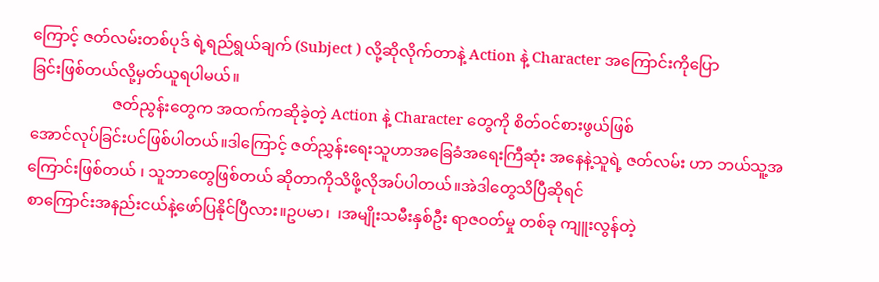ကြောင့် ဇတ်လမ်းတစ်ပုဒ် ရဲ့ရည်ရွယ်ချက် (Subject ) လို့ဆိုလိုက်တာနဲ့ Action နဲ့ Character အကြောင်းကိုပြော
ခြင်းဖြစ်တယ်လို့မှတ်ယူရပါမယ်။
                     ဇတ်ညွန်းတွေက အထက်ကဆိုခဲ့တဲ့ Action နဲ့ Character တွေကို စိတ်ဝင်စားဖွယ်ဖြစ်
အောင်လုပ်ခြင်းပင်ဖြစ်ပါတယ်။ဒါကြောင့် ဇတ်ညွှန်းရေးသူဟာအခြေခံအရေးကြီဆုံး အနေနဲ့သူရဲ့ ဇတ်လမ်း ဟာ ဘယ်သူ့အကြောင်းဖြစ်တယ် ၊ သူဘာတွေဖြစ်တယ် ဆိုတာကိုသိဖို့လိုအပ်ပါတယ်။အဲဒါတွေသိပြီဆိုရင်
စာကြောင်းအနည်းငယ်နဲ့ဖော်ပြနိုင်ပြီလား။ဥပမာ၊  ၊အမျိုးသမီးနှစ်ဦး ရာဇဝတ်မှု တစ်ခု ကျူးလွန်တဲ့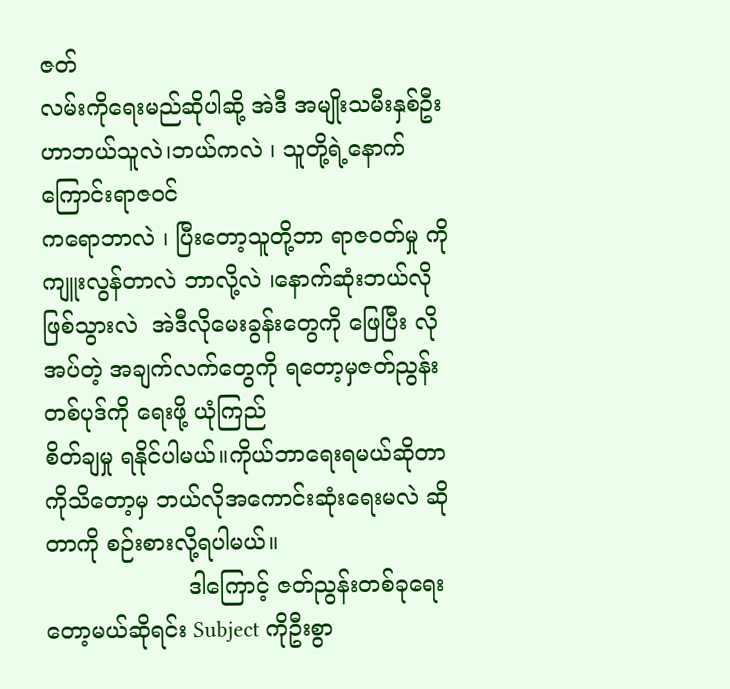ဇတ်
လမ်းကိုရေးမည်ဆိုပါဆို့ အဲဒီ အမျိုးသမီးနှစ်ဦးဟာဘယ်သူလဲ၊ဘယ်ကလဲ ၊ သူတို့ရဲ့နောက်ကြောင်းရာဇဝင်
ကရောဘာလဲ ၊ ပြီးတော့သူတို့ဘာ ရာဇဝတ်မှု ကိုကျူးလွန်တာလဲ ဘာလို့လဲ ၊နောက်ဆုံးဘယ်လိုဖြစ်သွားလဲ  အဲဒီလိုမေးခွန်းတွေကို ဖြေပြီး လိုအပ်တဲ့ အချက်လက်တွေကို ရတော့မှဇတ်ညွန်းတစ်ပုဒ်ကို ရေးဖို့ ယုံကြည်
စိတ်ချမှု ရနိုင်ပါမယ်။ကိုယ်ဘာရေးရမယ်ဆိုတာကိုသိတော့မှ ဘယ်လိုအကောင်းဆုံးရေးမလဲ ဆိုတာကို စဉ်းစားလို့ရပါမယ်။
                    ဒါကြောင့် ဇတ်ညွန်းတစ်ခုရေးတော့မယ်ဆိုရင်း Subject ကိုဦးစွာ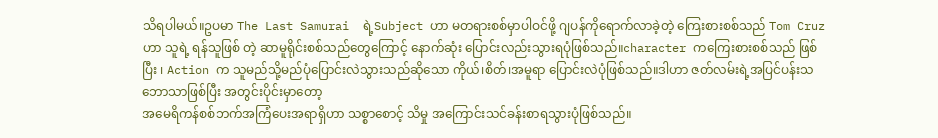သိရပါမယ်။ဥပမာ The Last Samurai  ရဲ့Subject ဟာ မတရားစစ်မှာပါဝင်ဖို့ ဂျပန်ကိုရောက်လာခဲ့တဲ့ ကြေးစားစစ်သည် Tom Cruz ဟာ သူရဲ့ ရန်သူဖြစ် တဲ့ ဆာမူရိုင်းစစ်သည်တွေကြောင့် နောက်ဆုံး ပြောင်းလည်းသွားရပုံဖြစ်သည်။character ကကြေးစားစစ်သည် ဖြစ်ပြီး ၊ Action က သူမည်သို့မည်ပုံပြောင်းလဲသွားသည်ဆိုသော ကိုယ်၊စိတ်၊အမူရာ ပြောင်းလဲပုံဖြစ်သည်။ဒါဟာ ဇတ်လမ်းရဲ့အပြင်ပန်းသဘောသာဖြစ်ပြီး အတွင်းပိုင်းမှာတော့
အမေရိကန်စစ်ဘက်အကြံပေးအရာရှိဟာ သစ္စာစောင့် သိမှု အကြောင်းသင်ခန်းစာရသွားပုံဖြစ်သည်။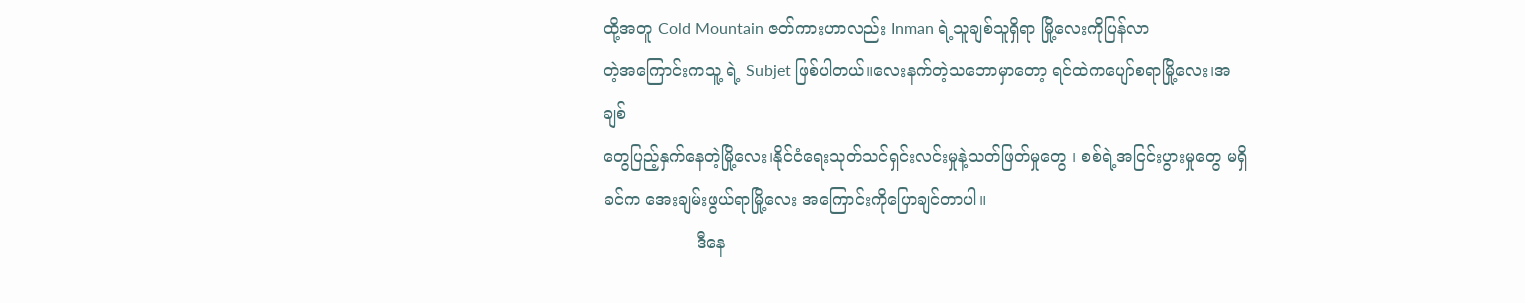ထို့အတူ Cold Mountain ဇတ်ကားဟာလည်း Inman ရဲ့သူချစ်သူရှိရာ မြို့လေးကိုပြန်လာ
တဲ့အကြောင်းကသူ့ ရဲ့ Subjet ဖြစ်ပါတယ်။လေးနက်တဲ့သဘောမှာတော့ ရင်ထဲကပျော်စရာမြို့လေး၊အချစ်
တွေပြည့်နှက်နေတဲ့မြို့လေး၊နိုင်ငံရေးသုတ်သင်ရှင်းလင်းမှုနဲ့သတ်ဖြတ်မှုတွေ ၊ စစ်ရဲ့အငြင်းပွားမှုတွေ မရှိခင်က အေးချမ်းဖွယ်ရာမြို့လေး အကြောင်းကိုပြောချင်တာပါ။
                  ဒီနေ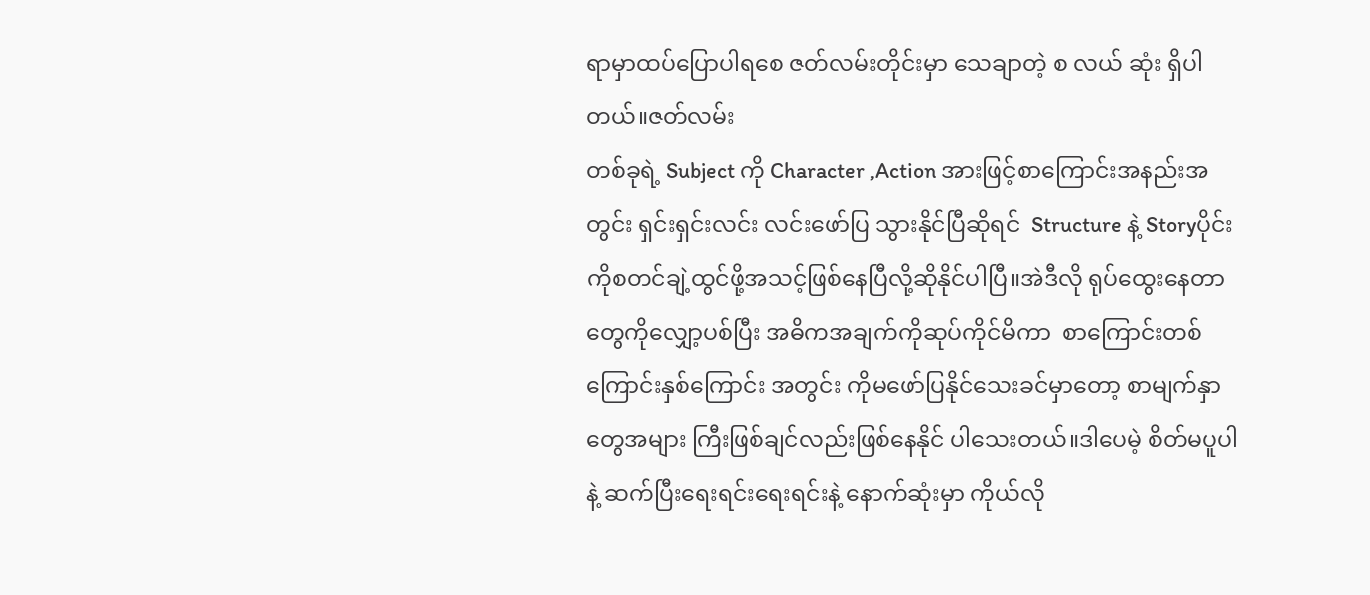ရာမှာထပ်ပြောပါရစေ ဇတ်လမ်းတိုင်းမှာ သေချာတဲ့ စ လယ် ဆုံး ရှိပါတယ်။ဇတ်လမ်း
တစ်ခုရဲ့ Subject ကို Character ,Action အားဖြင့်စာကြောင်းအနည်းအတွင်း ရှင်းရှင်းလင်း လင်းဖော်ပြ သွားနိုင်ပြီဆိုရင်  Structure နဲ့ Storyပိုင်းကိုစတင်ချဲ့ထွင်ဖို့အသင့်ဖြစ်နေပြီလို့ဆိုနိုင်ပါပြီ။အဲဒီလို ရုပ်ထွေးနေတာတွေကိုလျှော့ပစ်ပြီး အဓိကအချက်ကိုဆုပ်ကိုင်မိကာ  စာကြောင်းတစ်ကြောင်းနှစ်ကြောင်း အတွင်း ကိုမဖော်ပြနိုင်သေးခင်မှာတော့ စာမျက်နှာတွေအများ ကြီးဖြစ်ချင်လည်းဖြစ်နေနိုင် ပါသေးတယ်။ဒါပေမဲ့ စိတ်မပူပါနဲ့ ဆက်ပြီးရေးရင်းရေးရင်းနဲ့ နောက်ဆုံးမှာ ကိုယ်လို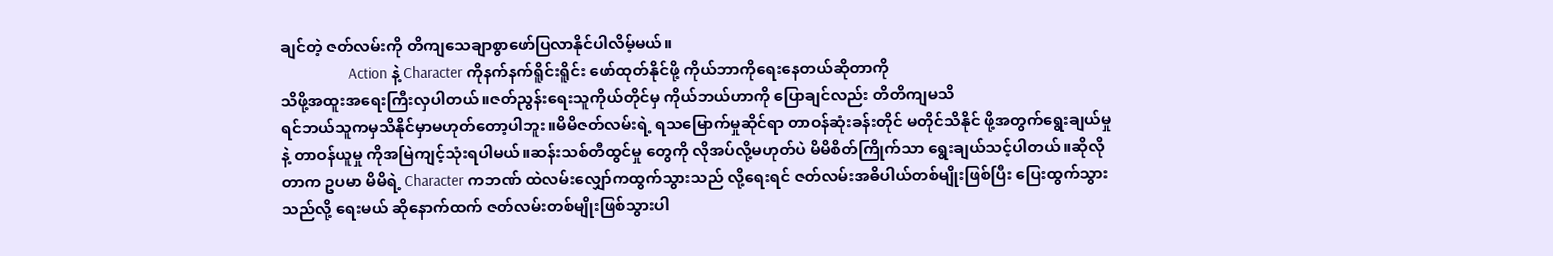ချင်တဲ့ ဇတ်လမ်းကို တိကျသေချာစွာဖော်ပြလာနိုင်ပါလိမ့်မယ်။
                 Action နဲ့ Character ကိုနက်နက်ရိူင်းရိူင်း ဖော်ထုတ်နိုင်ဖို့ ကိုယ်ဘာကိုရေးနေတယ်ဆိုတာကို
သိဖို့အထူးအရေးကြီးလှပါတယ်။ဇတ်ညွန်းရေးသူကိုယ်တိုင်မှ ကိုယ်ဘယ်ဟာကို ပြောချင်လည်း တိတိကျမသိ
ရင်ဘယ်သူကမှသိနိုင်မှာမဟုတ်တော့ပါဘူး။မိမိဇတ်လမ်းရဲ့ ရသမြောက်မှုဆိုင်ရာ တာဝန်ဆုံးခန်းတိုင် မတိုင်သိနိုင် ဖို့အတွက်ရွေးချယ်မှု နဲ့ တာဝန်ယူမှု ကိုအမြဲကျင့်သုံးရပါမယ်။ဆန်းသစ်တီထွင်မှု တွေကို လိုအပ်လို့မဟုတ်ပဲ မိမိစိတ်ကြိုက်သာ ရွေးချယ်သင့်ပါတယ်။ဆိုလိုတာက ဥပမာ မိမိရဲ့ Character ကဘဏ် ထဲလမ်းလျှော်ကထွက်သွားသည် လို့ရေးရင် ဇတ်လမ်းအဓိပါယ်တစ်မျိုးဖြစ်ပြီး ပြေးထွက်သွားသည်လို့ ရေးမယ် ဆိုနောက်ထက် ဇတ်လမ်းတစ်မျိုးဖြစ်သွားပါ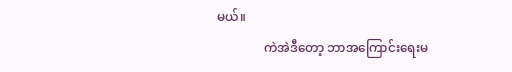မယ်။
               ကဲအဲဒီတော့ ဘာအကြောင်းရေးမ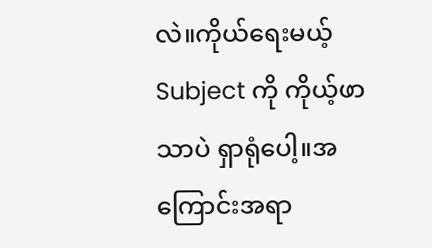လဲ။ကိုယ်ရေးမယ့် Subject ကို ကိုယ့်ဖာသာပဲ ရှာရုံပေါ့။အကြောင်းအရာ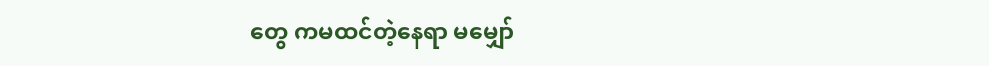တွေ ကမထင်တဲ့နေရာ မမျှော်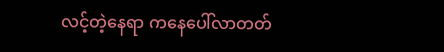လင့်တဲ့နေရာ ကနေပေါ်လာတတ်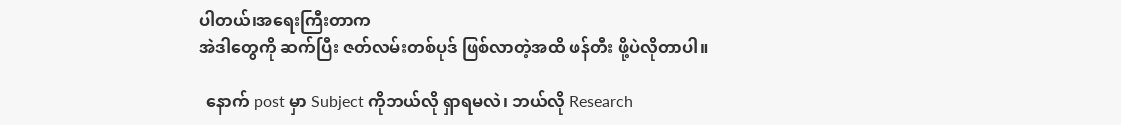ပါတယ်၊အရေးကြီးတာက
အဲဒါတွေကို ဆက်ပြီး ဇတ်လမ်းတစ်ပုဒ် ဖြစ်လာတဲ့အထိ ဖန်တီး ဖို့ပဲလိုတာပါ။

  နောက် post မှာ Subject ကိုဘယ်လို ရှာရမလဲ၊ ဘယ်လို Research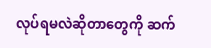လုပ်ရမလဲဆိုတာတွေကို ဆက်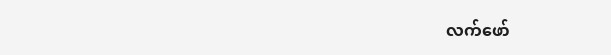လက်ဖော်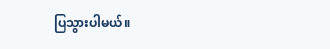ပြသွားပါမယ်။